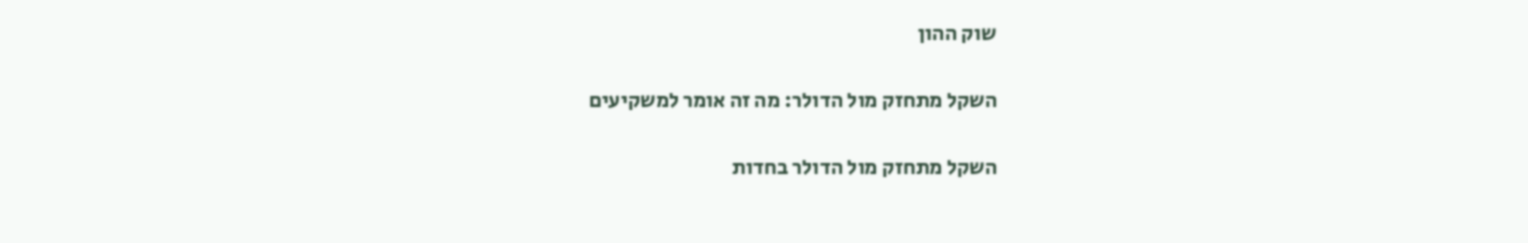שוק ההון

השקל מתחזק מול הדולר: מה זה אומר למשקיעים

השקל מתחזק מול הדולר בחדות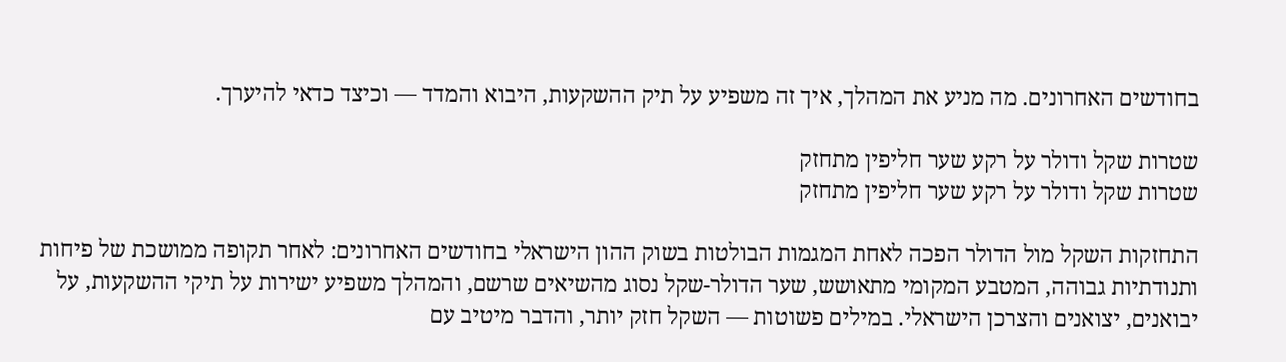בחודשים האחרונים. מה מניע את המהלך, איך זה משפיע על תיק ההשקעות, היבוא והמדד — וכיצד כדאי להיערך.

שטרות שקל ודולר על רקע שער חליפין מתחזק
שטרות שקל ודולר על רקע שער חליפין מתחזק

התחזקות השקל מול הדולר הפכה לאחת המגמות הבולטות בשוק ההון הישראלי בחודשים האחרונים: לאחר תקופה ממושכת של פיחות ותנודתיות גבוהה, המטבע המקומי מתאושש, שער הדולר-שקל נסוג מהשיאים שרשם, והמהלך משפיע ישירות על תיקי ההשקעות, על יבואנים, יצואנים והצרכן הישראלי. במילים פשוטות — השקל חזק יותר, והדבר מיטיב עם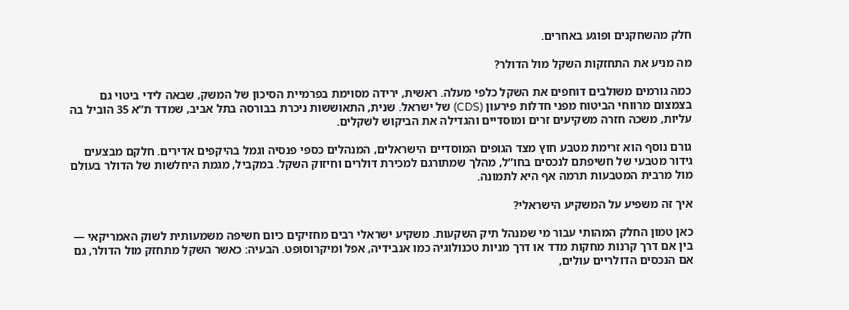חלק מהשחקנים ופוגע באחרים.

מה מניע את התחזקות השקל מול הדולר?

כמה גורמים משולבים דוחפים את השקל כלפי מעלה. ראשית, ירידה מסוימת בפרמיית הסיכון של המשק, שבאה לידי ביטוי גם בצמצום מרווחי הביטוח מפני חדלות פירעון (CDS) של ישראל. שנית, התאוששות ניכרת בבורסה בתל אביב, שמדד ת”א 35 הוביל בה עליות, משכה חזרה משקיעים זרים ומוסדיים והגדילה את הביקוש לשקלים.

גורם נוסף הוא זרימת מטבע חוץ מצד הגופים המוסדיים הישראלים, המנהלים כספי פנסיה וגמל בהיקפים אדירים. חלקם מבצעים גידור מטבעי של חשיפתם לנכסים בחו”ל, מהלך שמתורגם למכירת דולרים וחיזוק השקל. במקביל, מגמת היחלשות של הדולר בעולם מול מרבית המטבעות תרמה אף היא לתמונה.

איך זה משפיע על המשקיע הישראלי?

כאן טמון החלק המהותי עבור מי שמנהל תיק השקעות. משקיע ישראלי רבים מחזיקים כיום חשיפה משמעותית לשוק האמריקאי — בין אם דרך קרנות מחקות מדד או דרך מניות טכנולוגיה כמו אנבידיה, אפל ומיקרוסופט. הבעיה: כאשר השקל מתחזק מול הדולר, גם אם הנכסים הדולריים עולים,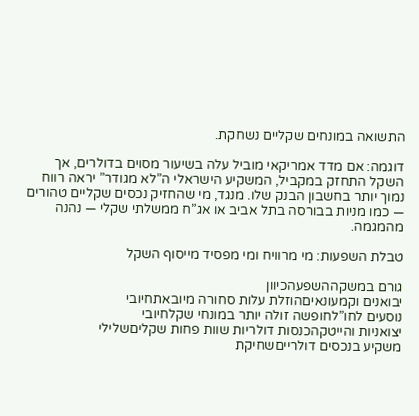התשואה במונחים שקליים נשחקת.

דוגמה: אם מדד אמריקאי מוביל עלה בשיעור מסוים בדולרים, אך השקל התחזק במקביל, המשקיע הישראלי ה”לא מגודר” יראה רווח נמוך יותר בחשבון הבנק שלו. מנגד, מי שהחזיק נכסים שקליים טהורים — כמו מניות בבורסה בתל אביב או אג”ח ממשלתי שקלי — נהנה מהמגמה.

טבלת השפעות: מי מרוויח ומי מפסיד מייסוף השקל

גורם במשקההשפעהכיוון
יבואנים וקמעונאיםהוזלת עלות סחורה מיובאתחיובי
נוסעים לחו”לחופשה זולה יותר במונחי שקלחיובי
יצואניות והייטקהכנסות דולריות שוות פחות שקליםשלילי
משקיע בנכסים דולרייםשחיקת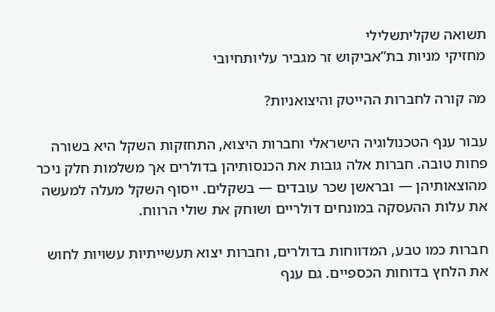תשואה שקליתשלילי
מחזיקי מניות בת”אביקוש זר מגביר עליותחיובי

מה קורה לחברות ההייטק והיצואניות?

עבור ענף הטכנולוגיה הישראלי וחברות היצוא, התחזקות השקל היא בשורה פחות טובה. חברות אלה גובות את הכנסותיהן בדולרים אך משלמות חלק ניכר מהוצאותיהן — ובראשן שכר עובדים — בשקלים. ייסוף השקל מעלה למעשה את עלות ההעסקה במונחים דולריים ושוחק את שולי הרווח.

חברות כמו טבע, המדווחות בדולרים, וחברות יצוא תעשייתיות עשויות לחוש את הלחץ בדוחות הכספיים. גם ענף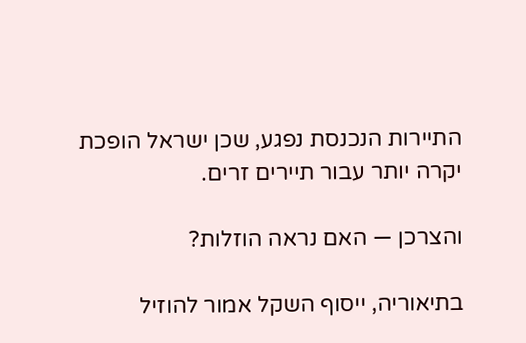התיירות הנכנסת נפגע, שכן ישראל הופכת יקרה יותר עבור תיירים זרים.

והצרכן — האם נראה הוזלות?

בתיאוריה, ייסוף השקל אמור להוזיל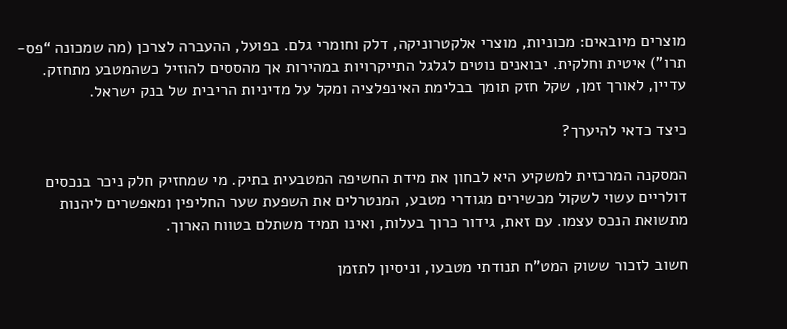מוצרים מיובאים: מכוניות, מוצרי אלקטרוניקה, דלק וחומרי גלם. בפועל, ההעברה לצרכן (מה שמכונה “פס-תרו”) איטית וחלקית. יבואנים נוטים לגלגל התייקרויות במהירות אך מהססים להוזיל כשהמטבע מתחזק. עדיין, לאורך זמן, שקל חזק תומך בבלימת האינפלציה ומקל על מדיניות הריבית של בנק ישראל.

כיצד כדאי להיערך?

המסקנה המרכזית למשקיע היא לבחון את מידת החשיפה המטבעית בתיק. מי שמחזיק חלק ניכר בנכסים דולריים עשוי לשקול מכשירים מגודרי מטבע, המנטרלים את השפעת שער החליפין ומאפשרים ליהנות מתשואת הנכס עצמו. עם זאת, גידור כרוך בעלות, ואינו תמיד משתלם בטווח הארוך.

חשוב לזכור ששוק המט”ח תנודתי מטבעו, וניסיון לתזמן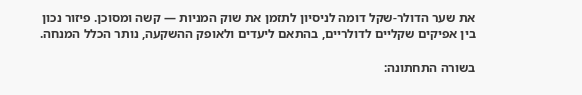את שער הדולר-שקל דומה לניסיון לתזמן את שוק המניות — קשה ומסוכן. פיזור נכון בין אפיקים שקליים לדולריים, בהתאם ליעדים ולאופק ההשקעה, נותר הכלל המנחה.

בשורה התחתונה: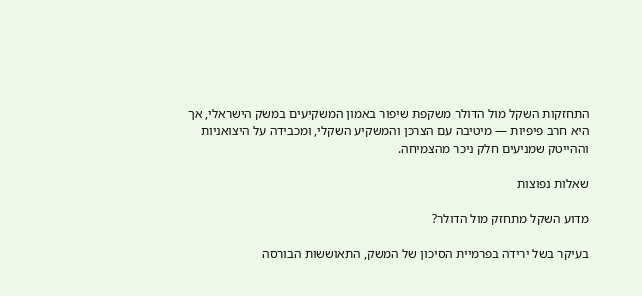התחזקות השקל מול הדולר משקפת שיפור באמון המשקיעים במשק הישראלי, אך היא חרב פיפיות — מיטיבה עם הצרכן והמשקיע השקלי, ומכבידה על היצואניות וההייטק שמניעים חלק ניכר מהצמיחה.

שאלות נפוצות

מדוע השקל מתחזק מול הדולר?

בעיקר בשל ירידה בפרמיית הסיכון של המשק, התאוששות הבורסה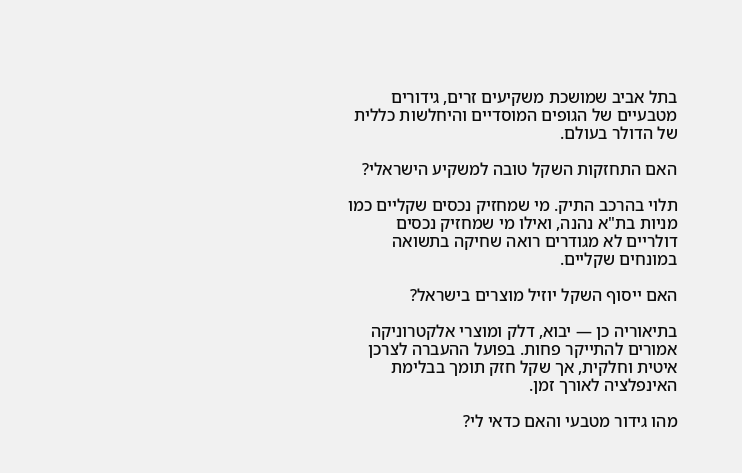בתל אביב שמושכת משקיעים זרים, גידורים מטבעיים של הגופים המוסדיים והיחלשות כללית של הדולר בעולם.

האם התחזקות השקל טובה למשקיע הישראלי?

תלוי בהרכב התיק. מי שמחזיק נכסים שקליים כמו מניות בת"א נהנה, ואילו מי שמחזיק נכסים דולריים לא מגודרים רואה שחיקה בתשואה במונחים שקליים.

האם ייסוף השקל יוזיל מוצרים בישראל?

בתיאוריה כן — יבוא, דלק ומוצרי אלקטרוניקה אמורים להתייקר פחות. בפועל ההעברה לצרכן איטית וחלקית, אך שקל חזק תומך בבלימת האינפלציה לאורך זמן.

מהו גידור מטבעי והאם כדאי לי?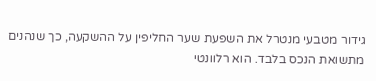גידור מטבעי מנטרל את השפעת שער החליפין על ההשקעה, כך שנהנים מתשואת הנכס בלבד. הוא רלוונטי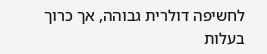לחשיפה דולרית גבוהה, אך כרוך בעלות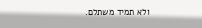ולא תמיד משתלם.